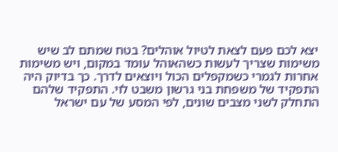יצא לכם פעם לצאת לטיול אוהלים? בטח שמתם לב שיש משימות שצריך לעשות כשהאוהל עומד במקום, ויש משימות אחרות לגמרי כשמקפלים הכול ויוצאים לדרך. כך בדיוק היה התפקיד של משפחת בני גרשון משבט לוי. התפקיד שלהם התחלק לשני מצבים שונים, לפי המסע של עם ישראל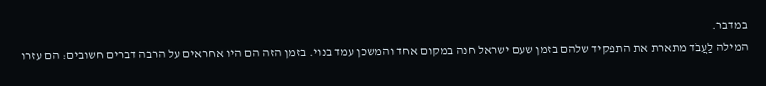במדבר.
המילה לַעֲבֹד מתארת את התפקיד שלהם בזמן שעם ישראל חנה במקום אחד והמשכן עמד בנוי. בזמן הזה הם היו אחראים על הרבה דברים חשובים: הם עזרו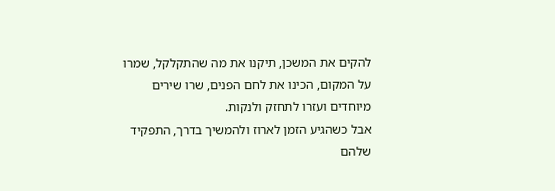להקים את המשכן, תיקנו את מה שהתקלקל, שמרו על המקום, הכינו את לחם הפנים, שרו שירים מיוחדים ועזרו לתחזק ולנקות.
אבל כשהגיע הזמן לארוז ולהמשיך בדרך, התפקיד שלהם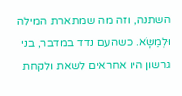השתנה, וזה מה שמתארת המילה וּלְמַשָּׂא. כשהעם נדד במדבר, בני גרשון היו אחראים לשאת ולקחת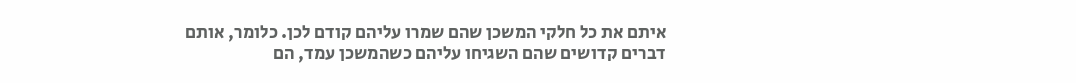איתם את כל חלקי המשכן שהם שמרו עליהם קודם לכן. כלומר, אותם דברים קדושים שהם השגיחו עליהם כשהמשכן עמד, הם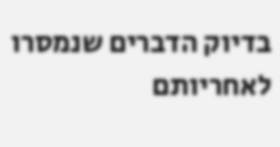בדיוק הדברים שנמסרו לאחריותם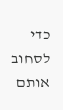כדי לסחוב אותם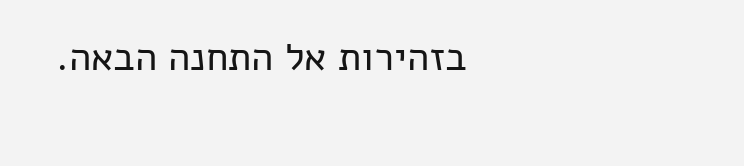בזהירות אל התחנה הבאה.